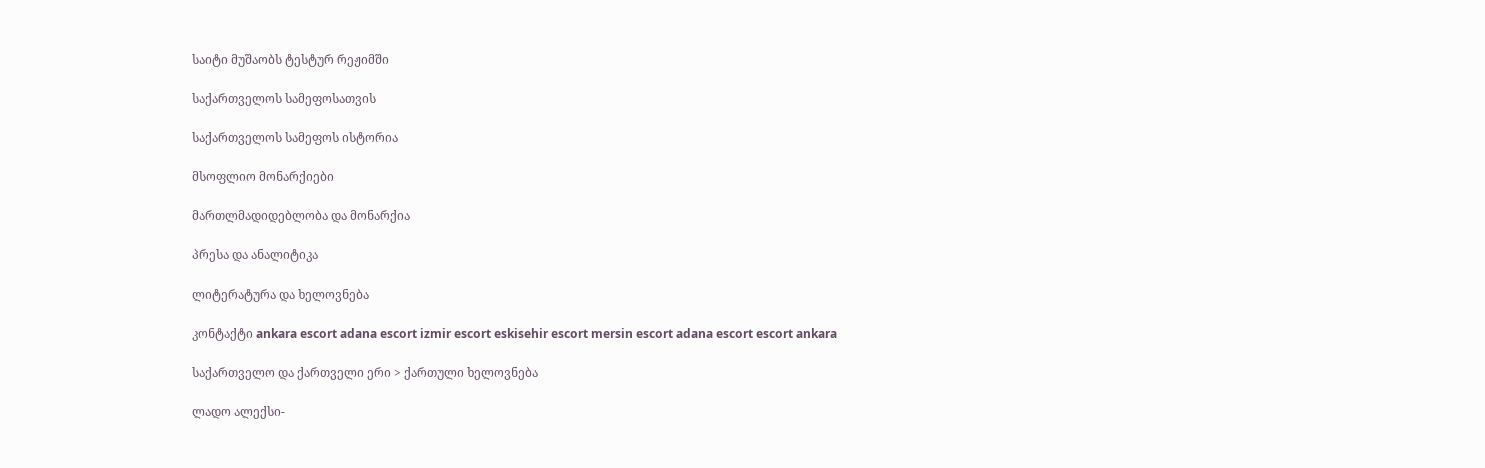საიტი მუშაობს ტესტურ რეჟიმში

საქართველოს სამეფოსათვის

საქართველოს სამეფოს ისტორია

მსოფლიო მონარქიები

მართლმადიდებლობა და მონარქია

პრესა და ანალიტიკა

ლიტერატურა და ხელოვნება

კონტაქტი ankara escort adana escort izmir escort eskisehir escort mersin escort adana escort escort ankara

საქართველო და ქართველი ერი > ქართული ხელოვნება

ლადო ალექსი-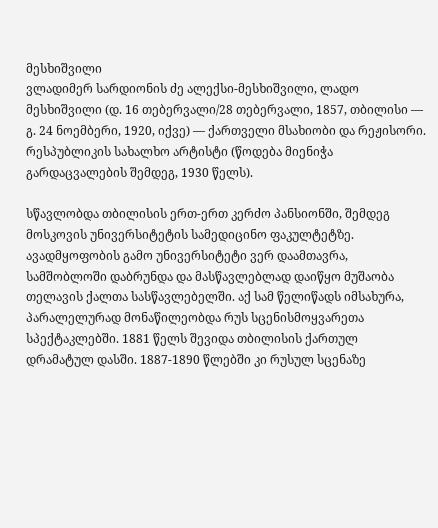მესხიშვილი
ვლადიმერ სარდიონის ძე ალექსი-მესხიშვილი, ლადო მესხიშვილი (დ. 16 თებერვალი/28 თებერვალი, 1857, თბილისი — გ. 24 ნოემბერი, 1920, იქვე) — ქართველი მსახიობი და რეჟისორი. რესპუბლიკის სახალხო არტისტი (წოდება მიენიჭა გარდაცვალების შემდეგ, 1930 წელს).

სწავლობდა თბილისის ერთ-ერთ კერძო პანსიონში, შემდეგ მოსკოვის უნივერსიტეტის სამედიცინო ფაკულტეტზე. ავადმყოფობის გამო უნივერსიტეტი ვერ დაამთავრა, სამშობლოში დაბრუნდა და მასწავლებლად დაიწყო მუშაობა თელავის ქალთა სასწავლებელში. აქ სამ წელიწადს იმსახურა, პარალელურად მონაწილეობდა რუს სცენისმოყვარეთა სპექტაკლებში. 1881 წელს შევიდა თბილისის ქართულ დრამატულ დასში. 1887-1890 წლებში კი რუსულ სცენაზე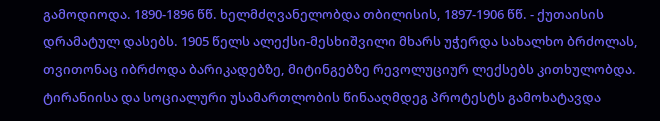გამოდიოდა. 1890-1896 წწ. ხელმძღვანელობდა თბილისის, 1897-1906 წწ. - ქუთაისის დრამატულ დასებს. 1905 წელს ალექსი-მესხიშვილი მხარს უჭერდა სახალხო ბრძოლას, თვითონაც იბრძოდა ბარიკადებზე, მიტინგებზე რევოლუციურ ლექსებს კითხულობდა. ტირანიისა და სოციალური უსამართლობის წინააღმდეგ პროტესტს გამოხატავდა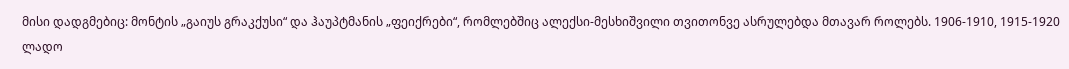მისი დადგმებიც: მონტის „გაიუს გრაკქუსი“ და ჰაუპტმანის „ფეიქრები“, რომლებშიც ალექსი-მესხიშვილი თვითონვე ასრულებდა მთავარ როლებს. 1906-1910, 1915-1920 ლადო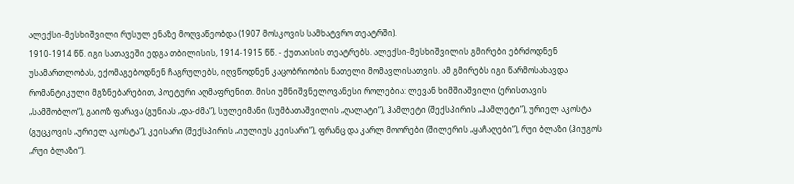ალექსი-მესხიშვილი რუსულ ენაზე მოღვაწეობდა (1907 მოსკოვის სამხატვრო თეატრში).
1910-1914 წწ. იგი სათავეში ედგა თბილისის, 1914-1915 წწ. - ქუთაისის თეატრებს. ალექსი-მესხიშვილის გმირები ებრძოდნენ უსამართლობას, ექომაგებოდნენ ჩაგრულებს, იღვწოდნენ კაცობრიობის ნათელი მომავლისათვის. ამ გმირებს იგი წარმოსახავდა რომანტიკული მგზნებარებით, პოეტური აღმაფრენით. მისი უმნიშვნელოვანესი როლებია: ლევან ხიმშიაშვილი (ერისთავის „სამშობლო“), გაიოზ ფარავა (გუნიას „და-ძმა“), სულეიმანი (სუმბათაშვილის „ღალატი“), ჰამლეტი (შექსპირის „ჰამლეტი“), ურიელ აკოსტა (გუცკოვის „ურიელ აკოსტა“), კეისარი (შექსპირის „იულიუს კეისარი“), ფრანც და კარლ მოორები (შილერის „ყაჩაღები“), რუი ბლაზი (ჰიუგოს „რუი ბლაზი“).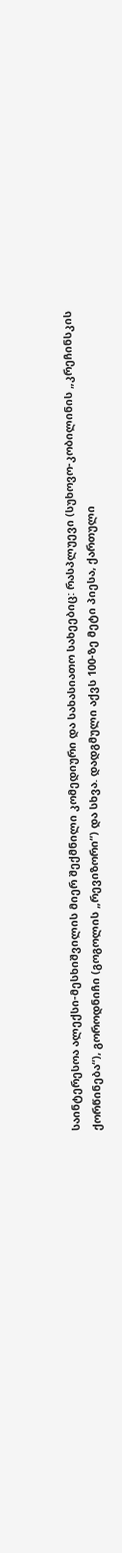საინტერესოა ალექსი-მესხიშვილის მიერ შექმნილი კომედიური და სახასიათო სახეებიც: რასპლუევი (სუხოვო-კობილინის „კრეჩინსკის ქორწინება“), გოროდნიჩი (გოგოლის „რევიზორი“) და სხვა. დადგმული აქვს 100-ზე მეტი პიესა, ქართული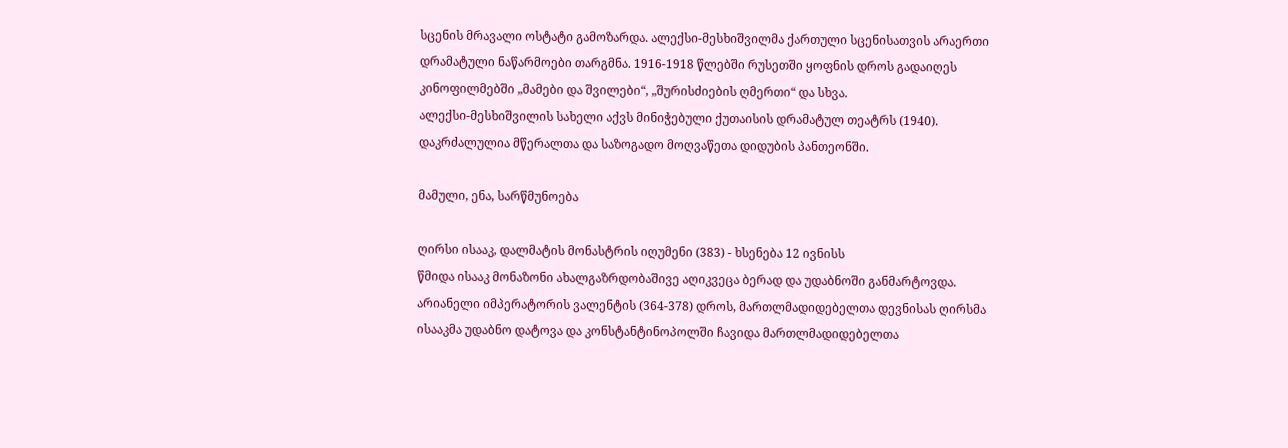სცენის მრავალი ოსტატი გამოზარდა. ალექსი-მესხიშვილმა ქართული სცენისათვის არაერთი დრამატული ნაწარმოები თარგმნა. 1916-1918 წლებში რუსეთში ყოფნის დროს გადაიღეს კინოფილმებში „მამები და შვილები“, „შურისძიების ღმერთი“ და სხვა.
ალექსი-მესხიშვილის სახელი აქვს მინიჭებული ქუთაისის დრამატულ თეატრს (1940).
დაკრძალულია მწერალთა და საზოგადო მოღვაწეთა დიდუბის პანთეონში.

მამული, ენა, სარწმუნოება

ღირსი ისააკ, დალმატის მონასტრის იღუმენი (383) - ხსენება 12 ივნისს
წმიდა ისააკ მონაზონი ახალგაზრდობაშივე აღიკვეცა ბერად და უდაბნოში განმარტოვდა. არიანელი იმპერატორის ვალენტის (364-378) დროს, მართლმადიდებელთა დევნისას ღირსმა ისააკმა უდაბნო დატოვა და კონსტანტინოპოლში ჩავიდა მართლმადიდებელთა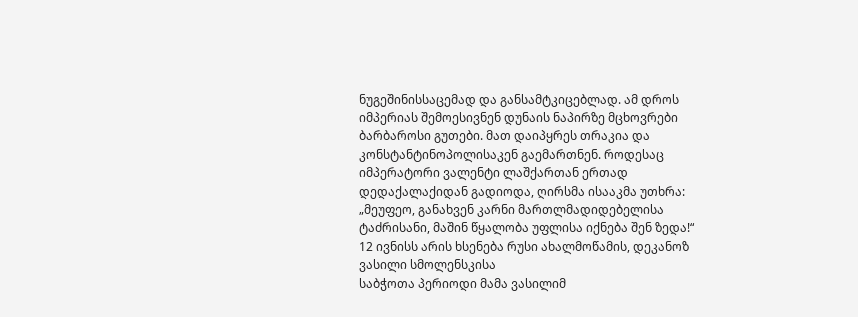ნუგეშინისსაცემად და განსამტკიცებლად. ამ დროს იმპერიას შემოესივნენ დუნაის ნაპირზე მცხოვრები ბარბაროსი გუთები. მათ დაიპყრეს თრაკია და კონსტანტინოპოლისაკენ გაემართნენ. როდესაც იმპერატორი ვალენტი ლაშქართან ერთად დედაქალაქიდან გადიოდა, ღირსმა ისააკმა უთხრა: „მეუფეო, განახვენ კარნი მართლმადიდებელისა ტაძრისანი, მაშინ წყალობა უფლისა იქნება შენ ზედა!“
12 ივნისს არის ხსენება რუსი ახალმოწამის, დეკანოზ ვასილი სმოლენსკისა
საბჭოთა პერიოდი მამა ვასილიმ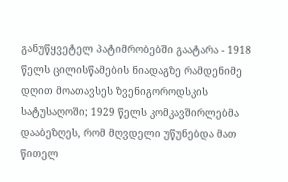განუწყვეტელ პატიმრობებში გაატარა - 1918 წელს ცილისწამების ნიადაგზე რამდენიმე დღით მოათავსეს ზვენიგოროდსკის სატუსაღოში; 1929 წელს კომკავშირლებმა დააბეზღეს, რომ მღვდელი უწუნებდა მათ წითელ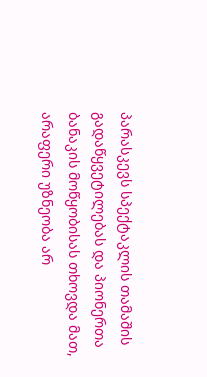პარასკევს სპექტაკლის თამაშის გადაწყვეტილებას და პიონერთა ბანაკის მოწყობისას თხოვდა მათ, არაფერი უზნეობა არ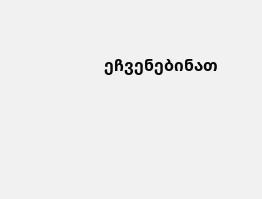ეჩვენებინათ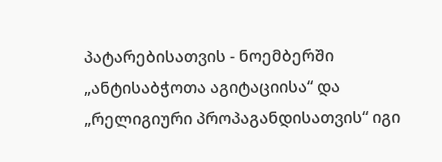პატარებისათვის - ნოემბერში „ანტისაბჭოთა აგიტაციისა“ და „რელიგიური პროპაგანდისათვის“ იგი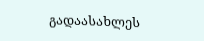გადაასახლეს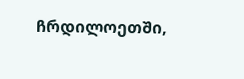ჩრდილოეთში,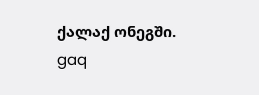ქალაქ ონეგში.
gaq